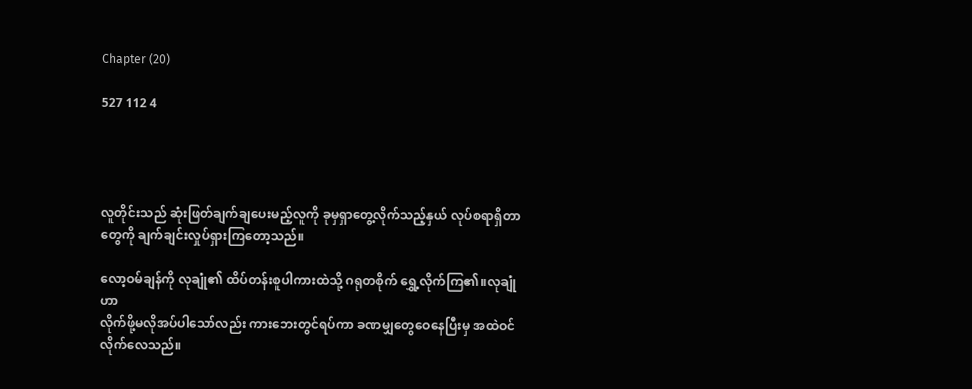Chapter (20)

527 112 4




လူတိုင်းသည် ဆုံးဖြတ်ချက်ချပေးမည့်လူကို ခုမှရှာတွေ့လိုက်သည့်နှယ် လုပ်စရာရှိတာတွေကို ချက်ချင်းလှုပ်ရှားကြတော့သည်။

လော့ဝမ်ချန်ကို လုချုံ၏ ထိပ်တန်းစူပါကားထဲသို့ ဂရုတစိုက် ရွှေ့လိုက်ကြ၏။လုချုံဟာ
လိုက်ဖို့မလိုအပ်ပါသော်လည်း ကားဘေးတွင်ရပ်ကာ ခဏမျှတွေဝေနေပြီးမှ အထဲဝင်လိုက်လေသည်။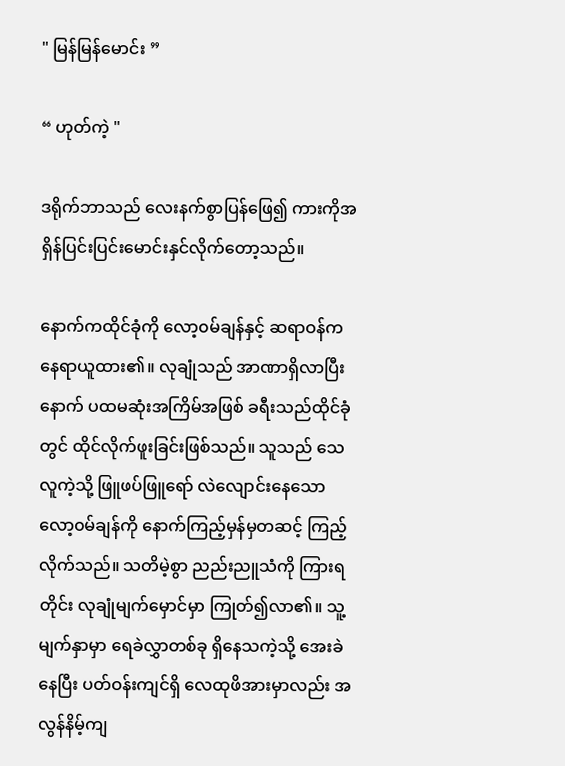" မြန်မြန်မောင်း ”

“ ဟုတ်ကဲ့ "

ဒရိုက်ဘာသည် လေးနက်စွာပြန်ဖြေ၍ ကားကိုအရှိန်ပြင်းပြင်းမောင်းနှင်လိုက်တော့သည်။

နောက်ကထိုင်ခုံကို လော့၀မ်ချန်နှင့် ဆရာဝန်က နေရာယူထား၏။ လုချုံသည် အာဏာရှိလာပြီးနောက် ပထမဆုံးအကြိမ်အဖြစ် ခရီးသည်ထိုင်ခုံတွင် ထိုင်လိုက်ဖူးခြင်းဖြစ်သည်။ သူသည် သေလူကဲ့သို့ ဖြူဖပ်ဖြူရော် လဲလျောင်းနေသော‌ လော့၀မ်ချန်ကို နောက်ကြည့်မှန်မှတဆင့် ကြည့်လိုက်သည်။ သတိမဲ့စွာ ညည်းညူသံကို ကြားရတိုင်း လုချုံမျက်မှောင်မှာ ကြုတ်၍လာ၏။ သူ့မျက်နှာမှာ ရေခဲလွှာတစ်ခု ရှိနေသကဲ့သို့ အေးခဲနေပြီး ပတ်ဝန်းကျင်ရှိ လေထုဖိအားမှာလည်း အလွန်နိမ့်ကျ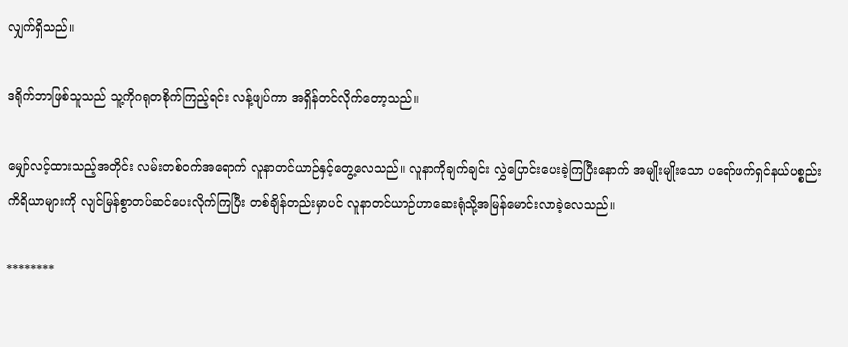လျှက်ရှိသည်။

ဒရိုက်ဘာဖြစ်သူသည် သူ့ကိုဂရုတစိုက်ကြည့်ရင်း လန့်ဖျပ်ကာ အရှိန်တင်လိုက်တော့သည်။

မျှော်လင့်ထားသည့်အတိုင်း လမ်းတစ်ဝက်အရောက် လူနာတင်ယာဉ်နှင့်တွေ့လေသည်။ လူနာကိုချက်ချင်း လွှဲပြောင်းပေးခဲ့ကြပြီးနောက် အမျိုးမျိုးသော ပရော်ဖက်ရှင်နယ်ပစ္စည်းကိရိယာများကို လျင်မြန်စွာတပ်ဆင်ပေးလိုက်ကြပြီး တစ်ချိန်တည်းမှာပင် လူနာတင်ယာဉ်ဟာဆေးရုံသို့အမြန်မောင်းလာခဲ့လေသည်။

********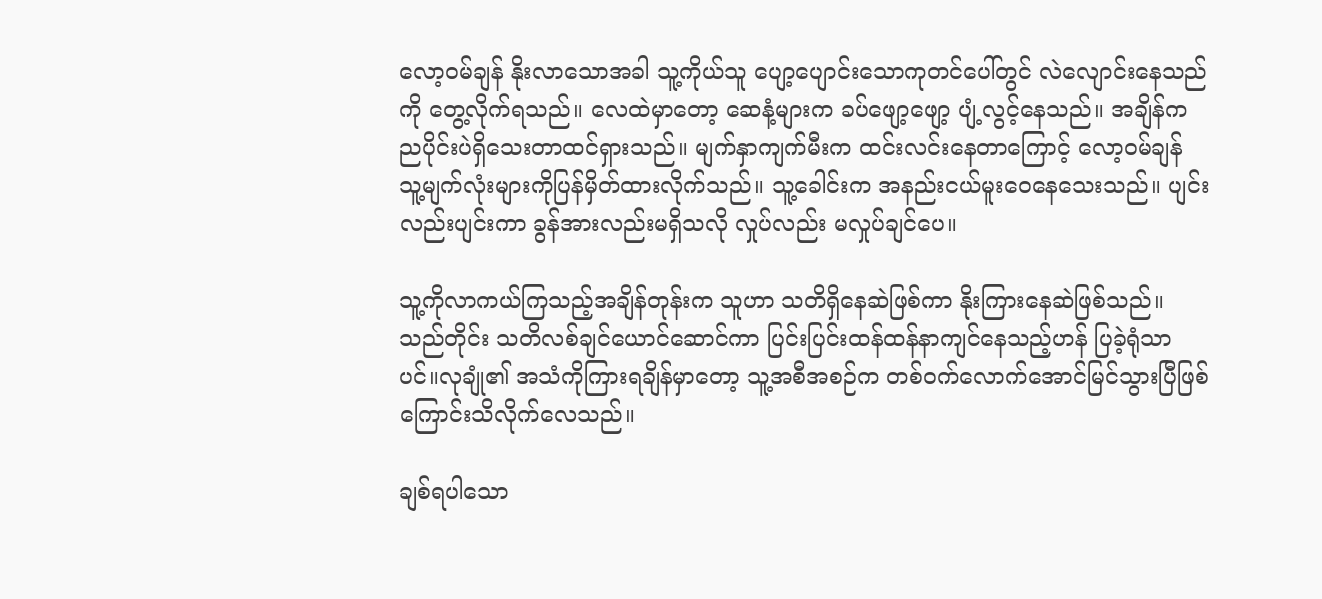လော့၀မ်ချန် နိုးလာသောအခါ သူ့ကိုယ်သူ ပျော့ပျောင်းသောကုတင်ပေါ်တွင် လဲလျောင်းနေသည်ကို တွေ့လိုက်ရသည်။ လေထဲမှာတော့ ဆေနံ့များက ခပ်ဖျော့ဖျော့ ပျံ့လွင့်နေသည်။ အချိန်က ညပိုင်းပဲရှိသေးတာထင်ရှားသည်။ မျက်နှာကျက်မီးက ထင်းလင်းနေတာကြောင့် လော့ဝမ်ချန် သူ့မျက်လုံးများကိုပြန်မှိတ်ထားလိုက်သည်။ သူ့ခေါင်းက အနည်းငယ်မူးဝေနေသေးသည်။ ပျင်းလည်းပျင်းကာ ခွန်အားလည်းမရှိသလို လှုပ်လည်း မလှုပ်ချင်ပေ။

သူ့ကိုလာကယ်ကြသည့်အချိန်တုန်းက သူဟာ သတိရှိနေဆဲဖြစ်ကာ နိုးကြားနေဆဲဖြစ်သည်။ သည်တိုင်း သတိလစ်ချင်ယောင်ဆောင်ကာ ပြင်းပြင်းထန်ထန်နာကျင်နေသည့်ဟန် ပြခဲ့ရုံသာပင်။လုချုံ၏ အသံကိုကြားရချိန်မှာတော့ သူ့အစီအစဉ်က တစ်ဝက်လောက်အောင်မြင်သွားပြီဖြစ်ကြောင်းသိလိုက်လေသည်။

ချစ်ရပါသော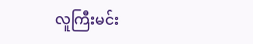လူကြီးမင်း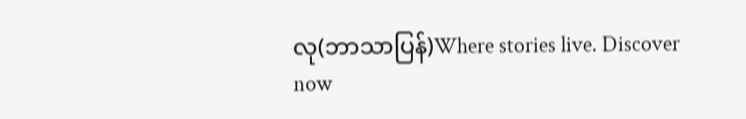လု(ဘာသာပြန်)Where stories live. Discover now